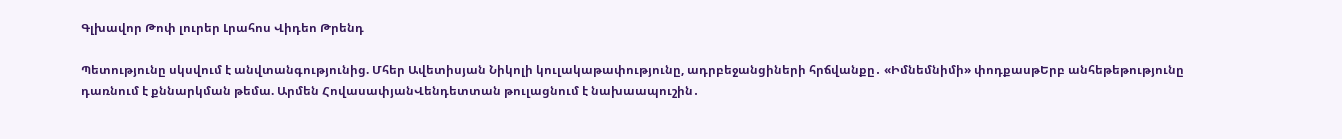Գլխավոր Թոփ լուրեր Լրահոս Վիդեո Թրենդ

Պետությունը սկսվում է անվտանգությունից. Մհեր Ավետիսյան Նիկոլի կուլակաթափությունը, ադրբեջանցիների հրճվանքը․ «Իմնեմնիմի» փոդքասթԵրբ անհեթեթությունը դառնում է քննարկման թեմա. Արմեն ՀովասափյանՎենդետտան թուլացնում է նախաապուշին․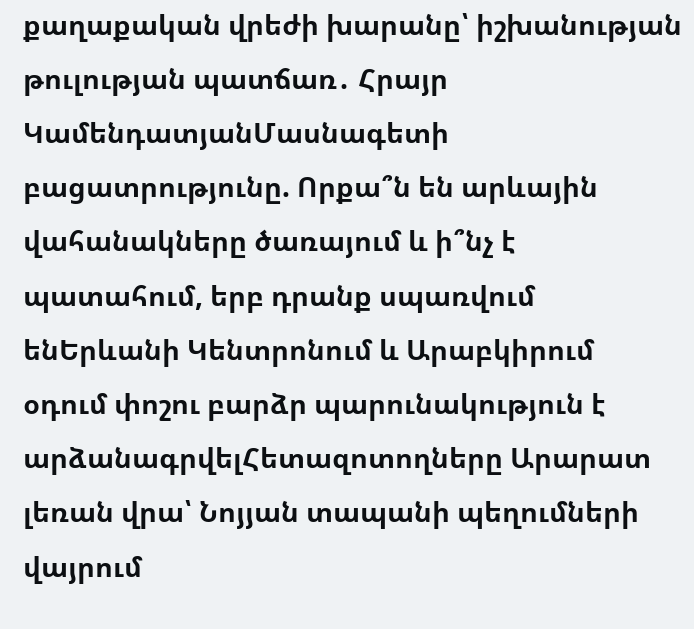քաղաքական վրեժի խարանը՝ իշխանության թուլության պատճառ․ Հրայր ԿամենդատյանՄասնագետի բացատրությունը. Որքա՞ն են արևային վահանակները ծառայում և ի՞նչ է պատահում, երբ դրանք սպառվում ենԵրևանի Կենտրոնում և Արաբկիրում օդում փոշու բարձր պարունակություն է արձանագրվելՀետազոտողները Արարատ լեռան վրա՝ Նոյյան տապանի պեղումների վայրում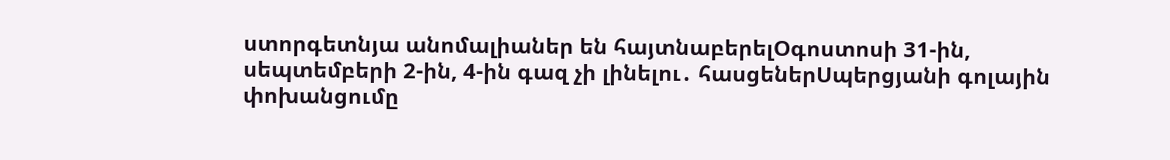ստորգետնյա անոմալիաներ են հայտնաբերելՕգոստոսի 31-ին, սեպտեմբերի 2-ին, 4-ին գազ չի լինելու․ հասցեներՍպերցյանի գոլային փոխանցումը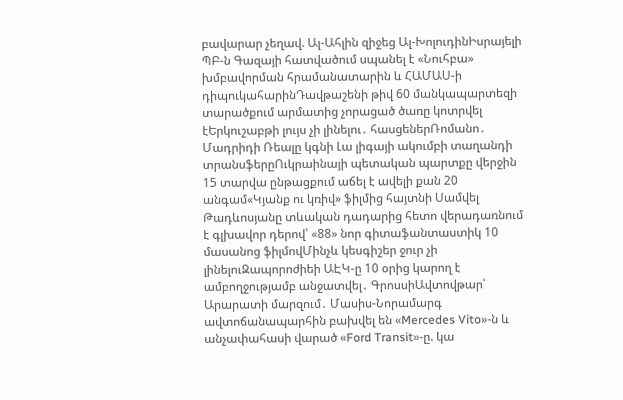բավարար չեղավ. Ալ-Ահլին զիջեց Ալ-ԽոլուդինԻսրայելի ՊԲ-ն Գազայի հատվածում սպանել է «Նուհբա» խմբավորման հրամանատարին և ՀԱՄԱՍ-ի դիպուկահարինԴավթաշենի թիվ 60 մանկապարտեզի տարածքում արմատից չորացած ծառը կոտրվել էԵրկուշաբթի լույս չի լինելու․ հասցեներՌոմանո․ Մադրիդի Ռեալը կգնի Լա լիգայի ակումբի տաղանդի տրանսֆերըՈւկրաինայի պետական պարտքը վերջին 15 տարվա ընթացքում աճել է ավելի քան 20 անգամ«Կյանք ու կռիվ» ֆիլմից հայտնի Սամվել Թադևոսյանը տևական դադարից հետո վերադառնում է գլխավոր դերով՝ «88» նոր գիտաֆանտաստիկ 10 մասանոց ֆիլմովՄինչև կեսգիշեր ջուր չի լինելուԶապորոժիեի ԱԷԿ-ը 10 օրից կարող է ամբողջությամբ անջատվել․ ԳրոսսիԱվտովթար՝ Արարատի մարզում․ Մասիս-Նորամարգ ավտոճանապարհին բախվել են «Mercedes Vito»-ն և անչափահասի վարած «Ford Transit»-ը. կա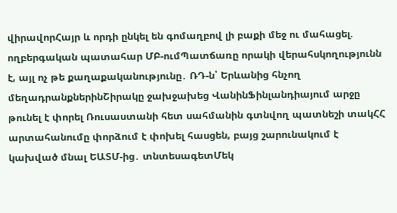վիրավորՀայր և որդի ընկել են գոմաղբով լի բաքի մեջ ու մահացել. ողբերգական պատահար ՄԲ-ումՊատճառը որակի վերահսկողությունն է, այլ ոչ թե քաղաքականությունը․ ՌԴ-ն՝ Երևանից հնչող մեղադրանքներինՇիրակը ջախջախեց ՎանինՖինլանդիայում արջը թունել է փորել Ռուսաստանի հետ սահմանին գտնվող պատնեշի տակՀՀ արտահանումը փորձում է փոխել հասցեն, բայց շարունակում է կախված մնալ ԵԱՏՄ-ից․ տնտեսագետՄեկ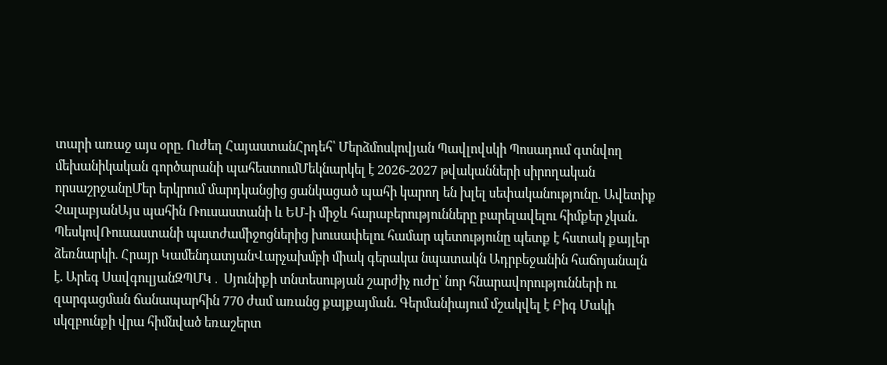տարի առաջ այս օրը. Ուժեղ ՀայաստանՀրդեհ՝ Մերձմոսկովյան Պավլովսկի Պոսադում գտնվող մեխանիկական գործարանի պահեստումՄեկնարկել է 2026-2027 թվականների սիրողական որսաշրջանըՄեր երկրում մարդկանցից ցանկացած պահի կարող են խլել սեփականությունը. Ավետիք ՉալաբյանԱյս պահին Ռուսաստանի և ԵՄ-ի միջև հարաբերությունները բարելավելու հիմքեր չկան. ՊեսկովՌուսաստանի պատժամիջոցներից խուսափելու համար պետությունը պետք է հստակ քայլեր ձեռնարկի. Հրայր ԿամենդատյանՎարչախմբի միակ գերակա նպատակն Ադրբեջանին հաճոյանալն է. Արեգ ՍավգուլյանԶՊՄԿ․ Սյունիքի տնտեսության շարժիչ ուժը՝ նոր հնարավորությունների ու զարգացման ճանապարհին 770 ժամ առանց քայքայման. Գերմանիայում մշակվել է Բիգ Մակի սկզբունքի վրա հիմնված եռաշերտ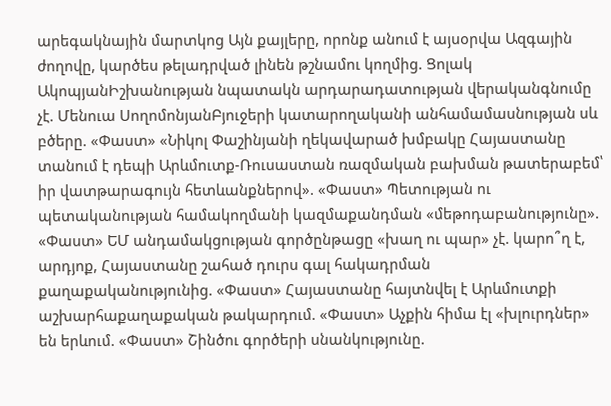արեգակնային մարտկոց Այն քայլերը, որոնք անում է այսօրվա Ազգային ժողովը, կարծես թելադրված լինեն թշնամու կողմից. Ցոլակ ԱկոպյանԻշխանության նպատակն արդարադատության վերականգնումը չէ. Մենուա ՍողոմոնյանԲյուջերի կատարողականի անհամամասնության սև բծերը. «Փաստ» «Նիկոլ Փաշինյանի ղեկավարած խմբակը Հայաստանը տանում է դեպի Արևմուտք-Ռուսաստան ռազմական բախման թատերաբեմ՝ իր վատթարագույն հետևանքներով». «Փաստ» Պետության ու պետականության համակողմանի կազմաքանդման «մեթոդաբանությունը». «Փաստ» ԵՄ անդամակցության գործընթացը «խաղ ու պար» չէ. կարո՞ղ է, արդյոք, Հայաստանը շահած դուրս գալ հակադրման քաղաքականությունից. «Փաստ» Հայաստանը հայտնվել է Արևմուտքի աշխարհաքաղաքական թակարդում. «Փաստ» Աչքին հիմա էլ «խլուրդներ» են երևում. «Փաստ» Շինծու գործերի սնանկությունը.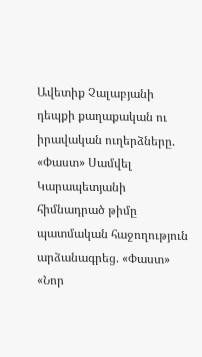Ավետիք Չալաբյանի դեպքի քաղաքական ու իրավական ուղերձները. «Փաստ» Սամվել Կարապետյանի հիմնադրած թիմը պատմական հաջողություն արձանագրեց. «Փաստ» «Նոր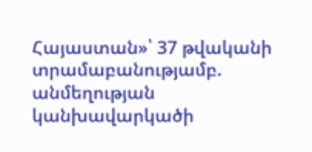Հայաստան»՝ 37 թվականի տրամաբանությամբ. անմեղության կանխավարկածի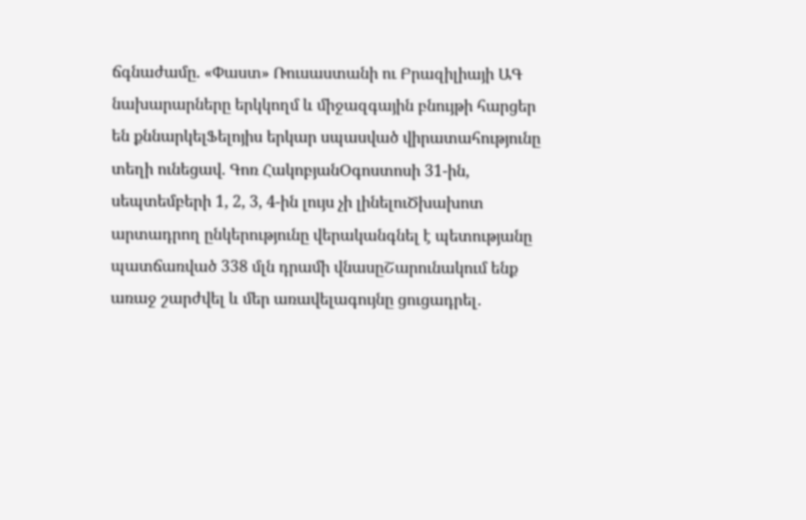ճգնաժամը. «Փաստ» Ռուսաստանի ու Բրազիլիայի ԱԳ նախարարները երկկողմ և միջազգային բնույթի հարցեր են քննարկելՖելոյիս երկար սպասված վիրատահությունը տեղի ունեցավ. Գոռ ՀակոբյանՕգոստոսի 31-ին, սեպտեմբերի 1, 2, 3, 4-ին լույս չի լինելուԾխախոտ արտադրող ընկերությունը վերականգնել է պետությանը պատճառված 338 մլն դրամի վնասըՇարունակում ենք առաջ շարժվել և մեր առավելագույնը ցուցադրել․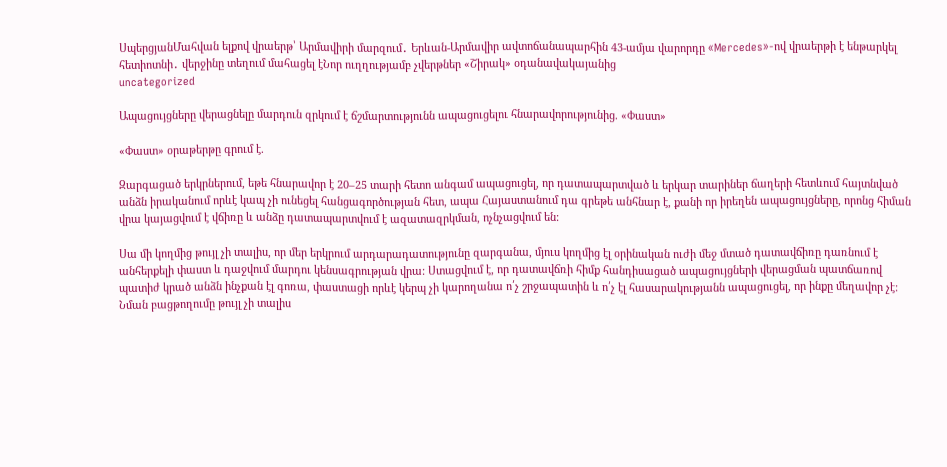ՍպերցյանՄահվան ելքով վրաերթ՝ Արմավիրի մարզում․ Երևան-Արմավիր ավտոճանապարհին 43-ամյա վարորդը «Mercedes»-ով վրաերթի է ենթարկել հետիոտնի․ վերջինը տեղում մահացել էՆոր ուղղությամբ չվերթներ «Շիրակ» օդանավակայանից
uncategorized

Ապացույցները վերացնելը մարդուն զրկում է ճշմարտությունն ապացուցելու հնարավորությունից. «Փաստ»

«Փաստ» օրաթերթը գրում է.

Զարգացած երկրներում, եթե հնարավոր է 20–25 տարի հետո անգամ ապացուցել, որ դատապարտված և երկար տարիներ ճաղերի հետևում հայտնված անձն իրականում որևէ կապ չի ունեցել հանցագործության հետ, ապա Հայաստանում դա գրեթե անհնար է, քանի որ իրեղեն ապացույցները, որոնց հիման վրա կայացվում է վճիռը և անձը դատապարտվում է ազատազրկման, ոչնչացվում են:

Սա մի կողմից թույլ չի տալիս, որ մեր երկրում արդարադատությունը զարգանա, մյուս կողմից էլ օրինական ուժի մեջ մտած դատավճիռը դառնում է անհերքելի փաստ և դաջվում մարդու կենսագրության վրա: Ստացվում է, որ դատավճռի հիմք հանդիսացած ապացույցների վերացման պատճառով պատիժ կրած անձն ինչքան էլ գոռա, փաստացի որևէ կերպ չի կարողանա ո՛չ շրջապատին և ո՛չ էլ հասարակությանն ապացուցել, որ ինքը մեղավոր չէ: Նման բացթողումը թույլ չի տալիս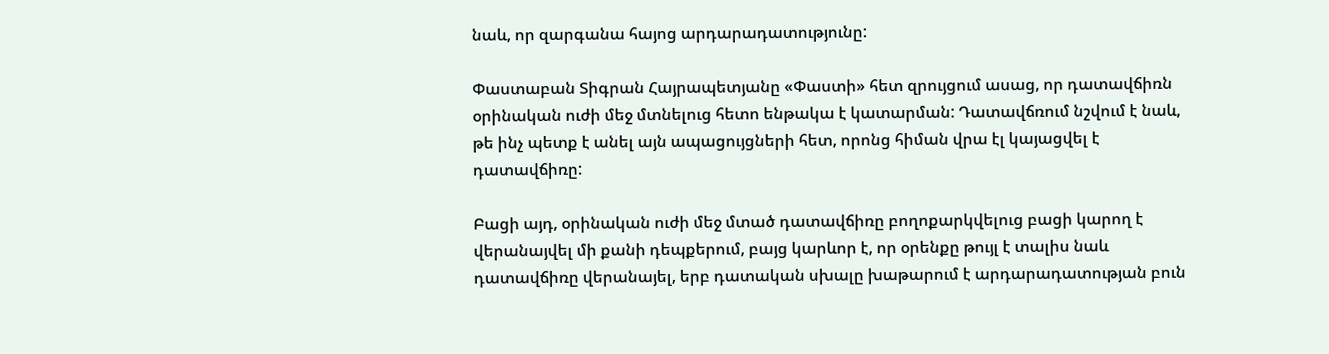նաև, որ զարգանա հայոց արդարադատությունը:

Փաստաբան Տիգրան Հայրապետյանը «Փաստի» հետ զրույցում ասաց, որ դատավճիռն օրինական ուժի մեջ մտնելուց հետո ենթակա է կատարման: Դատավճռում նշվում է նաև, թե ինչ պետք է անել այն ապացույցների հետ, որոնց հիման վրա էլ կայացվել է դատավճիռը:

Բացի այդ, օրինական ուժի մեջ մտած դատավճիռը բողոքարկվելուց բացի կարող է վերանայվել մի քանի դեպքերում, բայց կարևոր է, որ օրենքը թույլ է տալիս նաև դատավճիռը վերանայել, երբ դատական սխալը խաթարում է արդարադատության բուն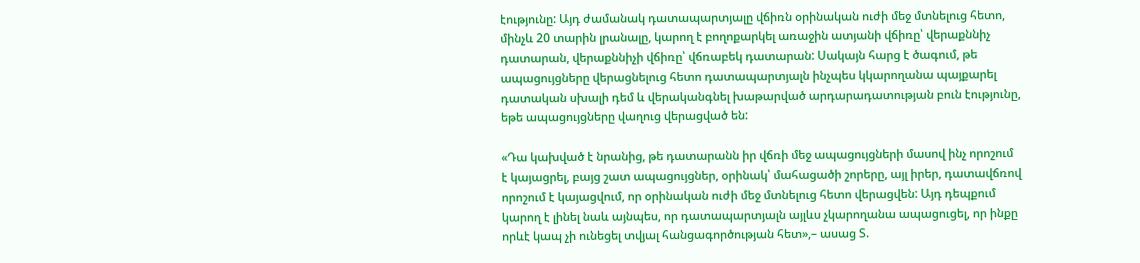էությունը: Այդ ժամանակ դատապարտյալը վճիռն օրինական ուժի մեջ մտնելուց հետո, մինչև 20 տարին լրանալը, կարող է բողոքարկել առաջին ատյանի վճիռը՝ վերաքննիչ դատարան, վերաքննիչի վճիռը՝ վճռաբեկ դատարան: Սակայն հարց է ծագում, թե ապացույցները վերացնելուց հետո դատապարտյալն ինչպես կկարողանա պայքարել դատական սխալի դեմ և վերականգնել խաթարված արդարադատության բուն էությունը, եթե ապացույցները վաղուց վերացված են:

«Դա կախված է նրանից, թե դատարանն իր վճռի մեջ ապացույցների մասով ինչ որոշում է կայացրել, բայց շատ ապացույցներ, օրինակ՝ մահացածի շորերը, այլ իրեր, դատավճռով որոշում է կայացվում, որ օրինական ուժի մեջ մտնելուց հետո վերացվեն: Այդ դեպքում կարող է լինել նաև այնպես, որ դատապարտյալն այլևս չկարողանա ապացուցել, որ ինքը որևէ կապ չի ունեցել տվյալ հանցագործության հետ»,– ասաց Տ.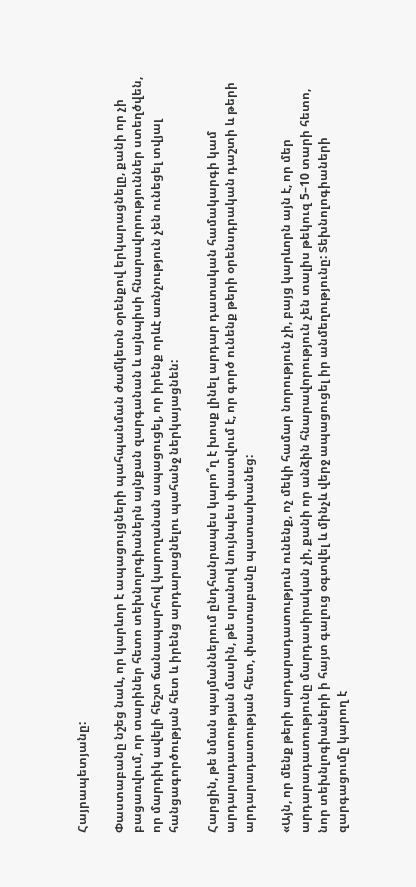Հայրապետյանը:

Փաստաբանը նշեց նաև, որ կարևոր է ապացույցների պահպանման ժամկետն օրենքով երկարացնելը, քանի որ չի բացառվում, որ տարիներ հետո տեխնոլոգիաներն այնքան զարգանան և այնպիսի հնարավորություններ ստեղծվեն, որ մարդիկ ավելի հեշտ ճանապարհով կարողանան ապացուցել, որ իրենք որևէ առնչություն չեն ունեցել տվյալ հանցագործության հետ և իրենց արդարացնելու պահանջ ներկայացնեն:

Հարցին, թե նման պայմաններում ընդհանրապես կարո՞ղ է խոսք լինել արդար դատական համակարգի կամ արդարադատության մասին, թե սրանով նույնպես փաստվում է, որ գործ ունենք թերի օրենսդրական դաշտի և թերի արդարադատության հետ, փաստաբանը պատասխանեց:

«Այն, որ մենք թերի արդարադատություն ունենք, ոչ մեկի համար նորություն չի, բայց կարևորն այն է, որ մեր արդարադատությունը մարդասիրական չի, քանի որ անձին հնարավորություն չեն տալիս թեկուզ 5–10 տարի հետո, նոր տեխնլոգիաների ի հայտ գալուց օգտվել և մինչև վերջ ապացուցել իր անմեղությունը: Տեխնոլոգիաների զարգացումը կարող է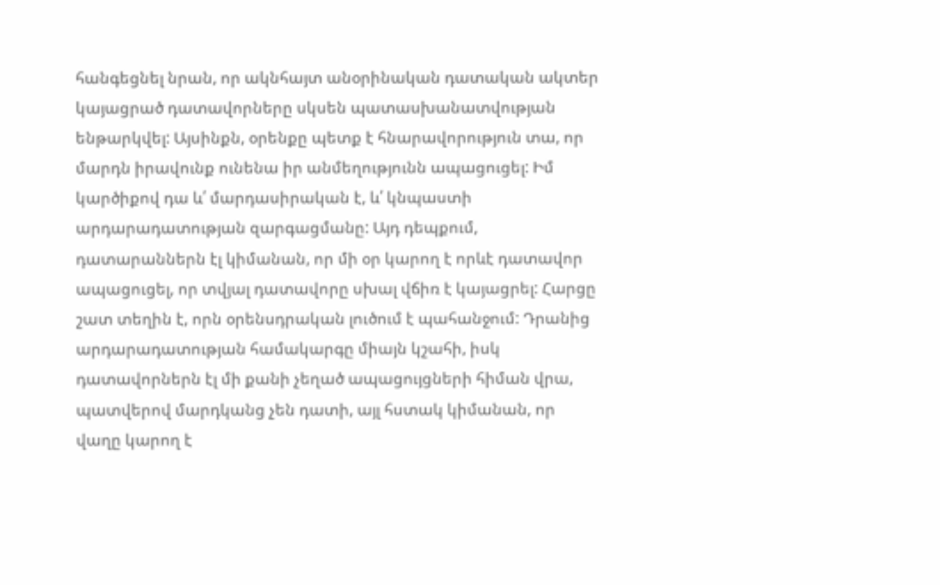հանգեցնել նրան, որ ակնհայտ անօրինական դատական ակտեր կայացրած դատավորները սկսեն պատասխանատվության ենթարկվել: Այսինքն, օրենքը պետք է հնարավորություն տա, որ մարդն իրավունք ունենա իր անմեղությունն ապացուցել: Իմ կարծիքով դա և՛ մարդասիրական է, և՛ կնպաստի արդարադատության զարգացմանը: Այդ դեպքում, դատարաններն էլ կիմանան, որ մի օր կարող է որևէ դատավոր ապացուցել, որ տվյալ դատավորը սխալ վճիռ է կայացրել: Հարցը շատ տեղին է, որն օրենսդրական լուծում է պահանջում: Դրանից արդարադատության համակարգը միայն կշահի, իսկ դատավորներն էլ մի քանի չեղած ապացույցների հիման վրա, պատվերով մարդկանց չեն դատի, այլ հստակ կիմանան, որ վաղը կարող է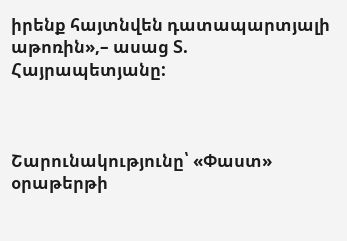իրենք հայտնվեն դատապարտյալի աթոռին»,– ասաց Տ. Հայրապետյանը:



Շարունակությունը՝ «Փաստ» օրաթերթի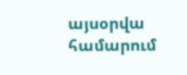այսօրվա համարում